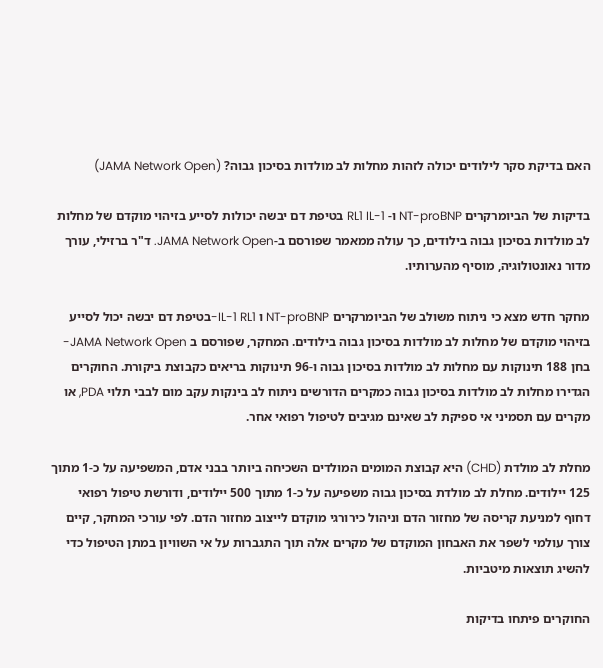האם בדיקת סקר לילודים יכולה לזהות מחלות לב מולדות בסיכון גבוה? (JAMA Network Open)

בדיקות של הביומרקרים NT-proBNP ו- RL1 IL-1 בטיפת דם יבשה יכולות לסייע בזיהוי מוקדם של מחלות לב מולדות בסיכון גבוה בילודים, כך עולה ממאמר שפורסם ב-JAMA Network Open. ד"ר ברזילי, עורך מדור נאונטולוגיה, מוסיף מהערותיו.

מחקר חדש מצא כי ניתוח משולב של הביומרקרים NT-proBNP ו IL-1 RL1-בטיפת דם יבשה יכול לסייע בזיהוי מוקדם של מחלות לב מולדות בסיכון גבוה בילודים. המחקר, שפורסם ב JAMA Network Open-בחן 188 תינוקות עם מחלות לב מולדות בסיכון גבוה ו-96 תינוקות בריאים כקבוצת ביקורת. החוקרים הגדירו מחלות לב מולדות בסיכון גבוה כמקרים הדורשים ניתוח לב בינקות עקב מום לבבי תלוי PDA, או מקרים עם תסמיני אי ספיקת לב שאינם מגיבים לטיפול רפואי אחר.

מחלת לב מולדת (CHD) היא קבוצת המומים המולדים השכיחה ביותר בבני אדם, המשפיעה על כ-1 מתוך 125 יילודים. מחלת לב מולדת בסיכון גבוה משפיעה על כ-1 מתוך 500 יילודים, ודורשת טיפול רפואי דחוף למניעת קריסה של מחזור הדם וניהול כירורגי מוקדם לייצוב מחזור הדם. לפי עורכי המחקר, קיים צורך עולמי לשפר את האבחון המוקדם של מקרים אלה תוך התגברות על אי השוויון במתן הטיפול כדי להשיג תוצאות מיטביות.

החוקרים פיתחו בדיקות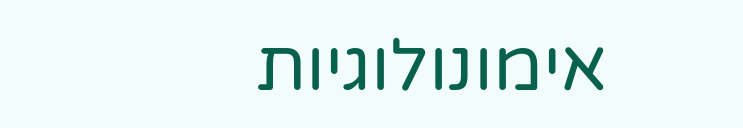אימונולוגיות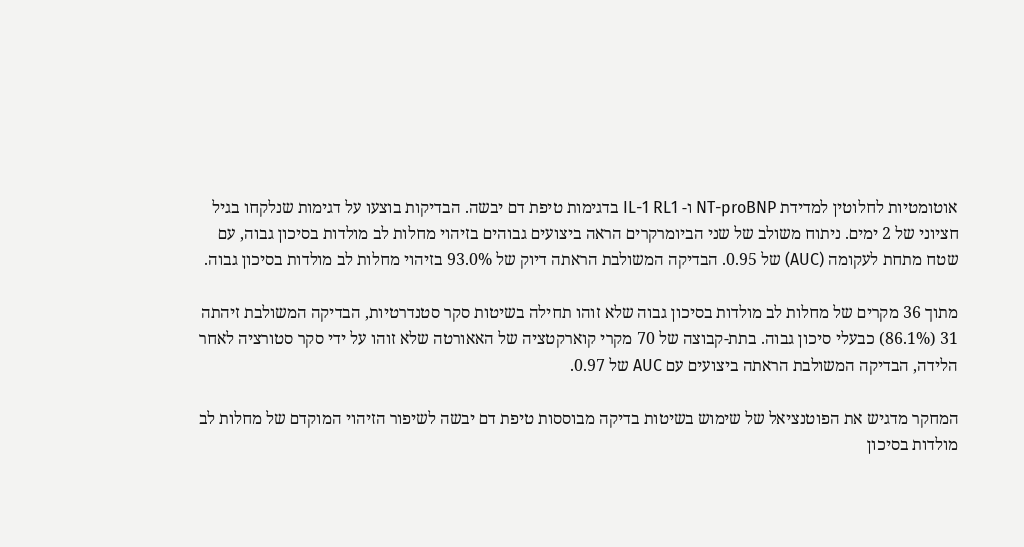אוטומטיות לחלוטין למדידת NT-proBNP ו- IL-1 RL1 בדגימות טיפת דם יבשה. הבדיקות בוצעו על דגימות שנלקחו בגיל חציוני של 2 ימים. ניתוח משולב של שני הביומרקרים הראה ביצועים גבוהים בזיהוי מחלות לב מולדות בסיכון גבוה, עם שטח מתחת לעקומה (AUC) של 0.95. הבדיקה המשולבת הראתה דיוק של 93.0% בזיהוי מחלות לב מולדות בסיכון גבוה.

מתוך 36 מקרים של מחלות לב מולדות בסיכון גבוה שלא זוהו תחילה בשיטות סקר סטנדרטיות, הבדיקה המשולבת זיהתה 31 (86.1%) כבעלי סיכון גבוה. בתת-קבוצה של 70 מקרי קוארקטציה של האאורטה שלא זוהו על ידי סקר סטורציה לאחר הלידה, הבדיקה המשולבת הראתה ביצועים עם AUC של 0.97.

המחקר מדגיש את הפוטנציאל של שימוש בשיטות בדיקה מבוססות טיפת דם יבשה לשיפור הזיהוי המוקדם של מחלות לב מולדות בסיכון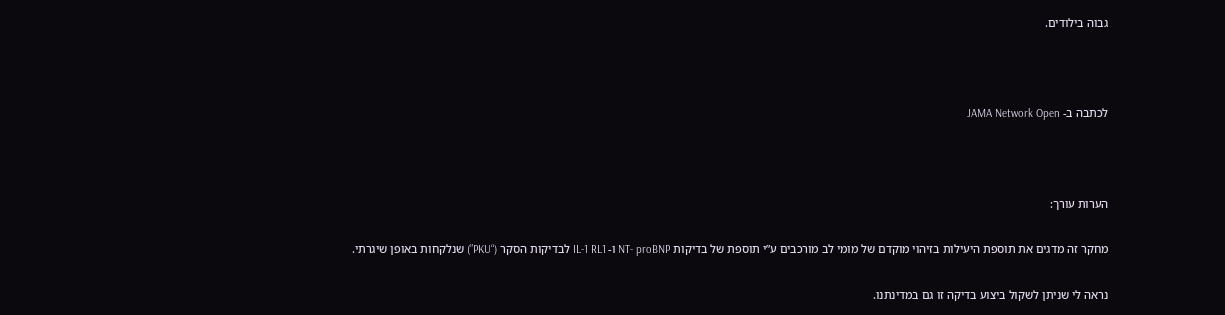גבוה בילודים.



לכתבה ב- JAMA Network Open



הערות עורך:

מחקר זה מדגים את תוספת היעילות בזיהוי מוקדם של מומי לב מורכבים ע”י תוספת של בדיקות NT- proBNP ו- IL-1 RL1 לבדיקות הסקר (“PKU”) שנלקחות באופן שיגרתי.

נראה לי שניתן לשקול ביצוע בדיקה זו גם במדינתנו.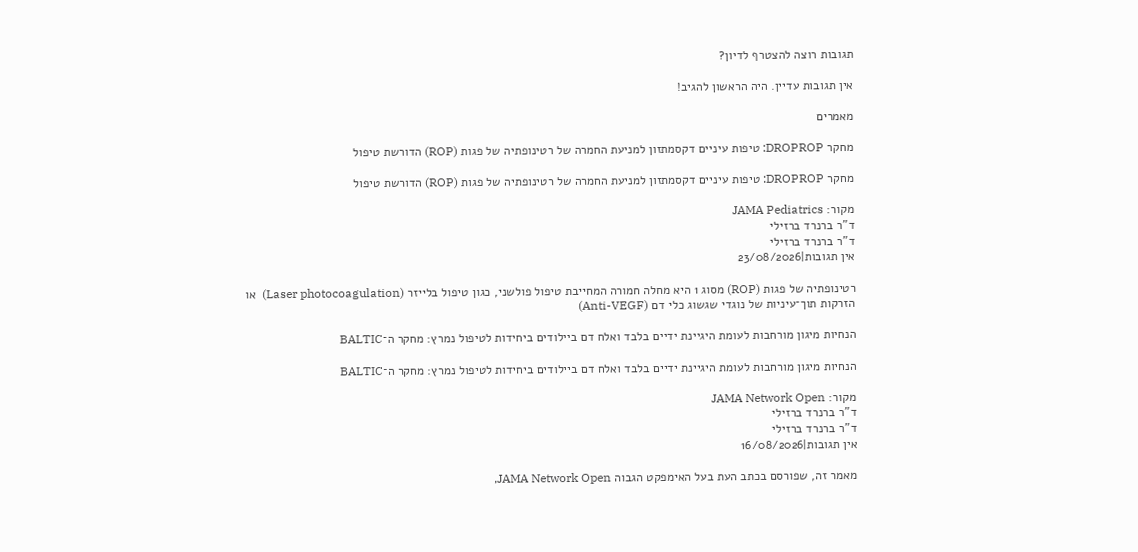תגובות רוצה להצטרף לדיון?

אין תגובות עדיין. היה הראשון להגיב!

מאמרים

מחקר DROPROP: טיפות עיניים דקסמתזון למניעת החמרה של רטינופתיה של פגות (ROP) הדורשת טיפול

מחקר DROPROP: טיפות עיניים דקסמתזון למניעת החמרה של רטינופתיה של פגות (ROP) הדורשת טיפול

מקור: JAMA Pediatrics
ד"ר ברנרד ברזילי
ד"ר ברנרד ברזילי
אין תגובות|23/08/2026

רטינופתיה של פגות (ROP) מסוג 1 היא מחלה חמורה המחייבת טיפול פולשני, כגון טיפול בלייזר (Laser photocoagulation)  או הזרקות תוך־עיניות של נוגדי שגשוג כלי דם (Anti-VEGF)

הנחיות מיגון מורחבות לעומת היגיינת ידיים בלבד ואלח דם ביילודים ביחידות לטיפול נמרץ: מחקר ה־BALTIC

הנחיות מיגון מורחבות לעומת היגיינת ידיים בלבד ואלח דם ביילודים ביחידות לטיפול נמרץ: מחקר ה־BALTIC

מקור: JAMA Network Open
ד"ר ברנרד ברזילי
ד"ר ברנרד ברזילי
אין תגובות|16/08/2026

מאמר זה, שפורסם בכתב העת בעל האימפקט הגבוה JAMA Network Open,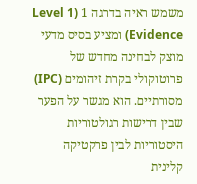משמש ראיה בדרגה 1 (Level 1 Evidence) ומציע בסיס מדעי מוצק לבחינה מחדש של פרוטוקולי בקרת זיהומים (IPC) מסורתיים. הוא מגשר על הפער שבין דרישות רגולטוריות היסטוריות לבין פרקטיקה קלינית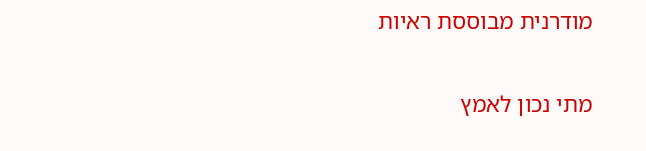מודרנית מבוססת ראיות

מתי נכון לאמץ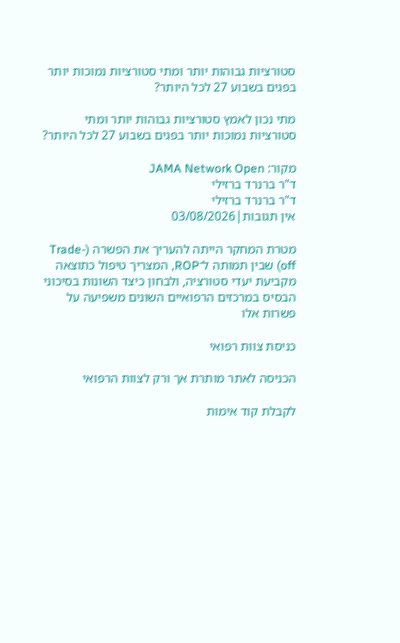סטורציות גבוהות יותר ומתי סטורציות נמוכות יותר בפגים בשבוע 27 לכל היותר?

מתי נכון לאמץ סטורציות גבוהות יותר ומתי סטורציות נמוכות יותר בפגים בשבוע 27 לכל היותר?

מקור: JAMA Network Open
ד"ר ברנרד ברזילי
ד"ר ברנרד ברזילי
אין תגובות|03/08/2026

מטרת המחקר הייתה להעריך את הפשרה (Trade-off) שבין תמותה ל־ROP, המצריך טיפול כתוצאה מקביעת יעדי סטורציה, ולבחון כיצד השונות בסיכוני הבסיס במרכזים הרפואיים השונים משפיעה על פשרות אלו

כניסת צוות רפואי

הכניסה לאתר מותרת אך ורק לצוות הרפואי

לקבלת קוד אימות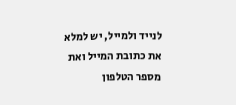לנייד ולמייל, יש למלא את כתובת המייל ואת מספר הטלפון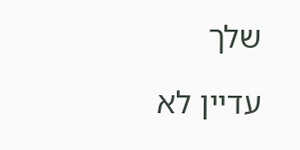שלך

עדיין לא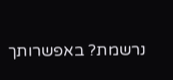נרשמת? באפשרותך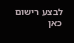לבצע רישום כאן